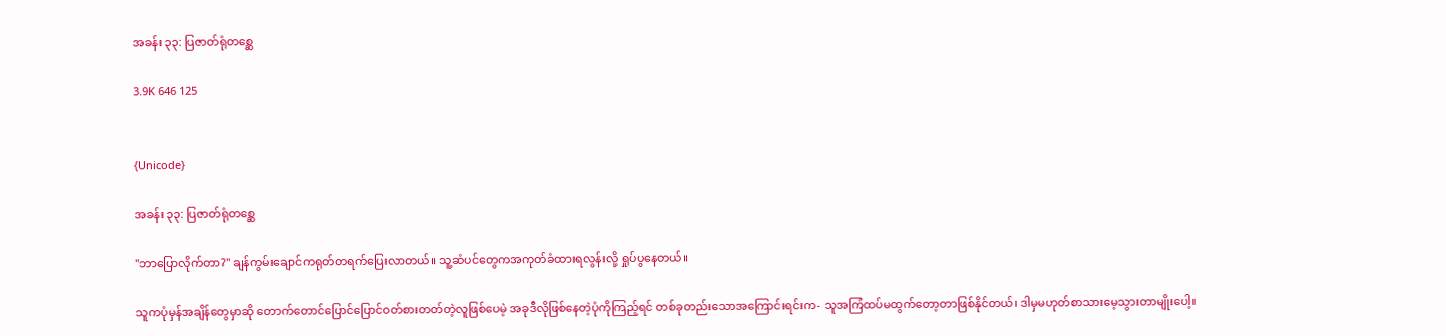အခန်း ၃၃: ပြဇာတ်ရုံတစ္ဆေ

3.9K 646 125


{Unicode}

အခန်း ၃၃: ပြဇာတ်ရုံတစ္ဆေ

"ဘာပြောလိုက်တာ?" ချန်ကွမ်းချောင်ကရုတ်တရက်ပြေးလာတယ်။ သူ့ဆံပင်တွေကအကုတ်ခံထားရလွန်းလို့ ရှုပ်ပွနေတယ်။

သူကပုံမှန်အချိန်တွေမှာဆို တောက်တောင်ပြောင်ပြောင်ဝတ်စားတတ်တဲ့လူဖြစ်ပေမဲ့ အခုဒီလိုဖြစ်နေတဲ့ပုံကိုကြည့်ရင် တစ်ခုတည်းသောအကြောင်းရင်းက- သူအကြံထပ်မထွက်တော့တာဖြစ်နိုင်တယ်၊ ဒါမှမဟုတ်စာသားမေ့သွားတာမျိုးပေါ့။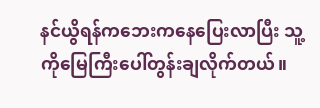နင်ယွိရန်ကဘေးကနေပြေးလာပြီး သူ့ကိုမြေကြီးပေါ်တွန်းချလိုက်တယ်။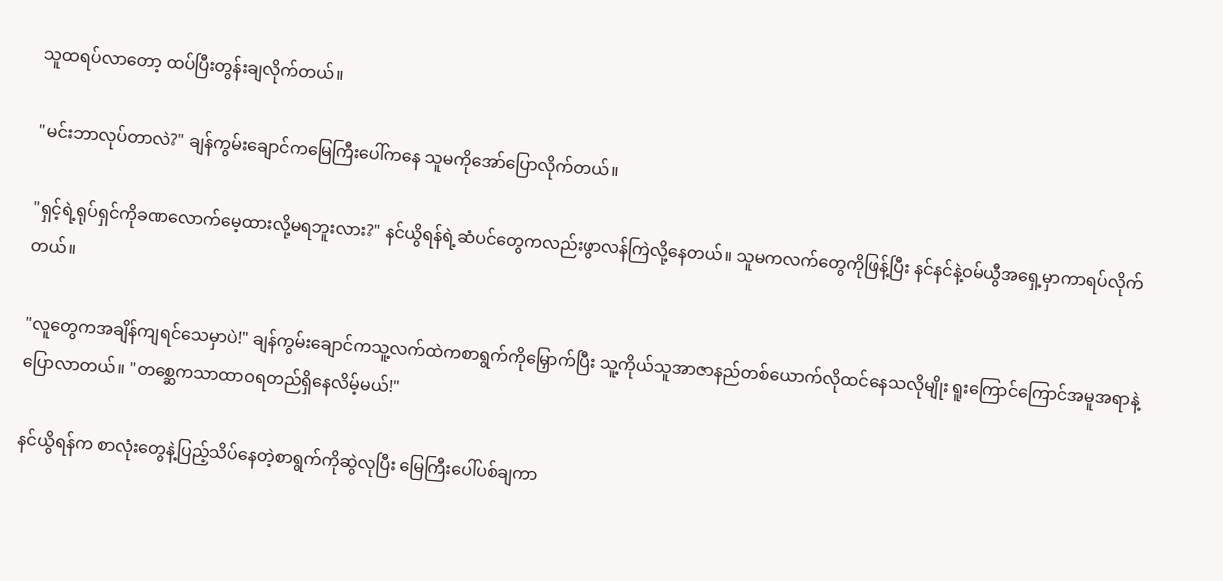သူထရပ်လာတော့ ထပ်ပြီးတွန်းချလိုက်တယ်။

"မင်းဘာလုပ်တာလဲ?" ချန်ကွမ်းချောင်ကမြေကြီးပေါ်ကနေ သူမကိုအော်ပြောလိုက်တယ်။

"ရှင့်ရဲ့ရုပ်ရှင်ကိုခဏလောက်မေ့ထားလို့မရဘူးလား?" နင်ယွိရန်ရဲ့ဆံပင်တွေကလည်းဖွာလန်ကြဲလို့နေတယ်။ သူမကလက်တွေကိုဖြန့်ပြီး နင်နင်နဲ့ဝမ်ယွီအရှေ့မှာကာရပ်လိုက်တယ်။

"လူတွေကအချိန်ကျရင်သေမှာပဲ!" ချန်ကွမ်းချောင်ကသူ့လက်ထဲကစာရွက်ကိုမြှောက်ပြီး သူ့ကိုယ်သူအာဇာနည်တစ်ယောက်လိုထင်နေသလိုမျိုး ရူးကြောင်ကြောင်အမူအရာနဲ့ပြောလာတယ်။ "တစ္ဆေကသာထာဝရတည်ရှိနေလိမ့်မယ်!"

နင်ယွိရန်က စာလုံးတွေနဲ့ပြည့်သိပ်နေတဲ့စာရွက်ကိုဆွဲလုပြီး မြေကြီးပေါ်ပစ်ချကာ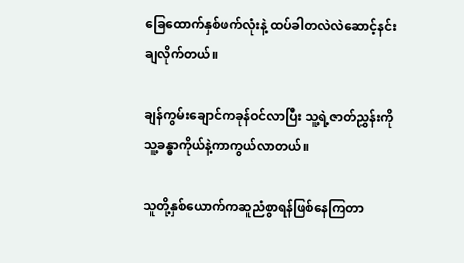ခြေထောက်နှစ်ဖက်လုံးနဲ့ ထပ်ခါတလဲလဲဆောင့်နင်းချလိုက်တယ်။

ချန်ကွမ်းချောင်ကခုန်ဝင်လာပြီး သူ့ရဲ့ဇာတ်ညွှန်းကို သူ့ခန္ဓာကိုယ်နဲ့ကာကွယ်လာတယ်။

သူတို့နှစ်ယောက်ကဆူညံစွာရန်ဖြစ်နေကြတာ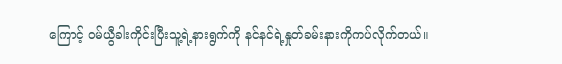ကြောင့် ဝမ်ယွီခါးကိုင်းပြီးသူ့ရဲ့နားရွက်ကို နင်နင်ရဲ့နှုတ်ခမ်းနားကိုကပ်လိုက်တယ်။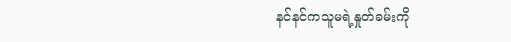နင်နင်ကသူမရဲ့နှုတ်ခမ်းကို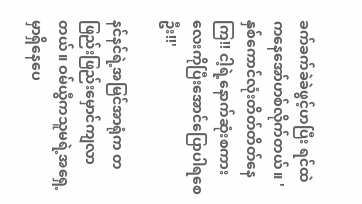ခက်ခက်ခဲခဲဖွင့်ဟပြီး ရင်ထဲကနေအော်ဟစ်လိုက်တယ်။ 'နှစ်ကောင်လုံးတိတ်တိတ်နေကြ!! ငါ့ရဲ့နောက်ဆုံးစကားလေးကိုပြီးအောင်ပြောပါရစေဦး!!'

နင်နင်ရဲ့အမြင်အာရုံက တဖြည်းဖြည်းမှောင်ကျလာတယ်။ ဝမ်ယွီကသူမရဲ့အရှေ့မှာရှိနေပေ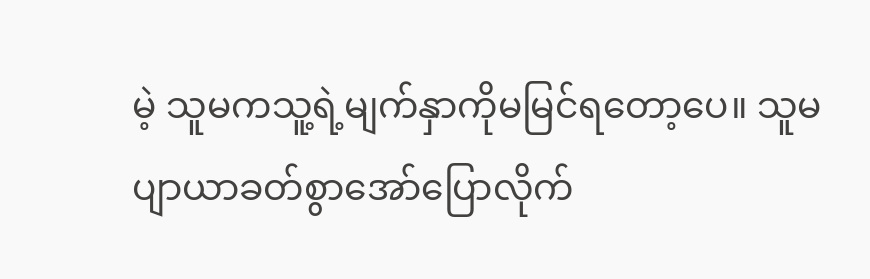မဲ့ သူမကသူ့ရဲ့မျက်နှာကိုမမြင်ရတော့ပေ။ သူမပျာယာခတ်စွာ‌အော်ပြောလိုက်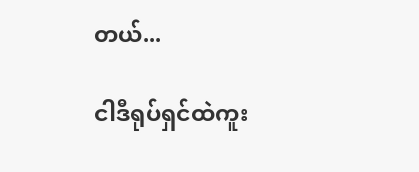တယ်...

ငါဒီရုပ်ရှင်ထဲကူး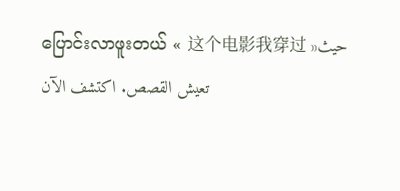ပြောင်းလာဖူးတယ် « 这个电影我穿过 »حيث تعيش القصص. اكتشف الآن